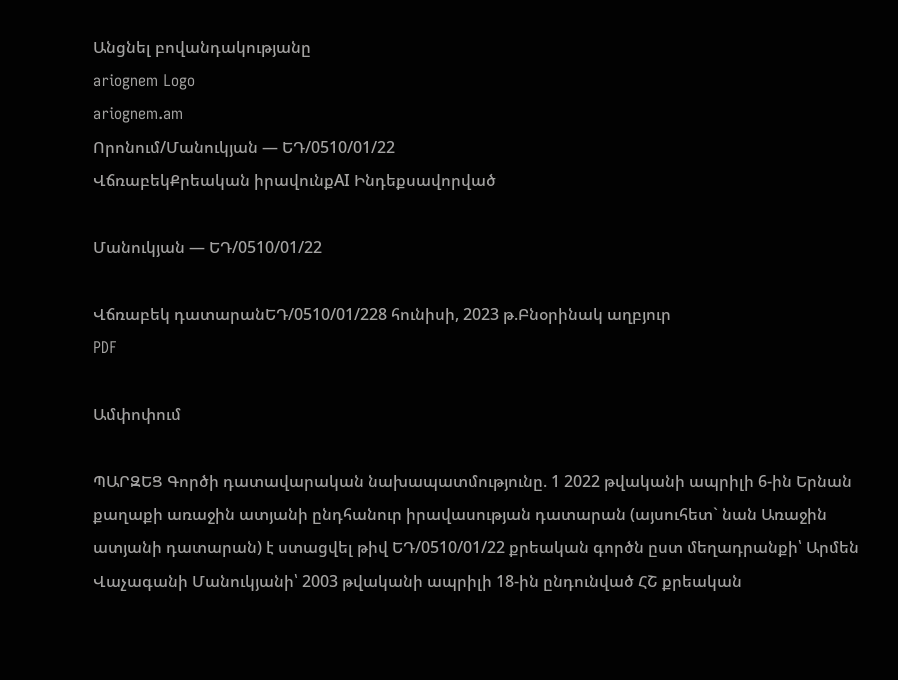Անցնել բովանդակությանը
ariognem Logo
ariognem.am
Որոնում/Մանուկյան — ԵԴ/0510/01/22
ՎճռաբեկՔրեական իրավունքAI Ինդեքսավորված

Մանուկյան — ԵԴ/0510/01/22

Վճռաբեկ դատարանԵԴ/0510/01/228 հունիսի, 2023 թ.Բնօրինակ աղբյուր
PDF

Ամփոփում

ՊԱՐԶԵՑ Գործի դատավարական նախապատմությունը. 1 2022 թվականի ապրիլի 6-ին Երնան քաղաքի առաջին ատյանի ընդհանուր իրավասության դատարան (այսուհետ` նան Առաջին ատյանի դատարան) է ստացվել թիվ ԵԴ/0510/01/22 քրեական գործն ըստ մեղադրանքի՝ Արմեն Վաչագանի Մանուկյանի՝ 2003 թվականի ապրիլի 18-ին ընդունված ՀՇ քրեական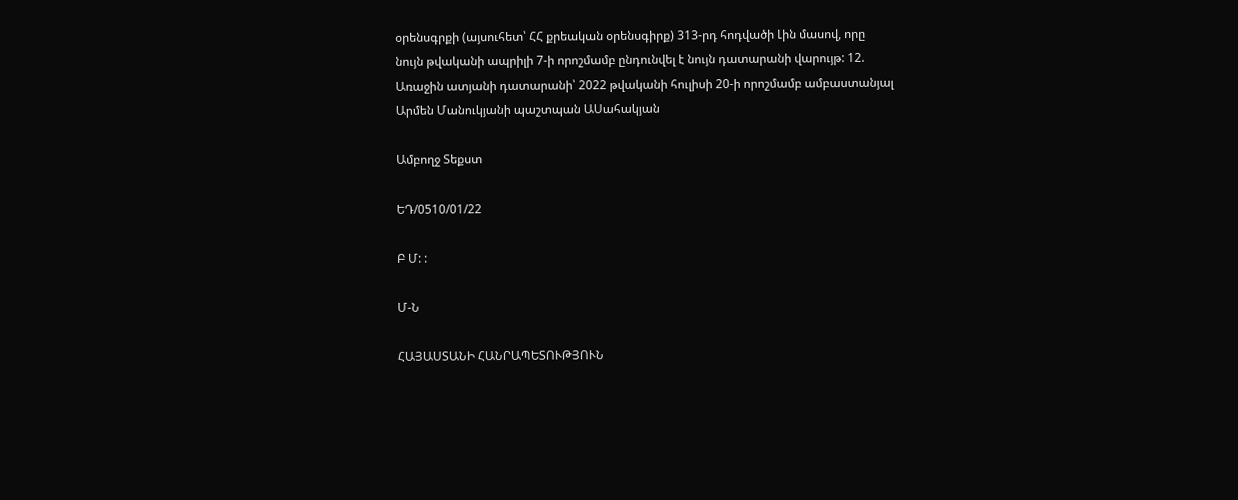օրենսգրքի (այսուհետ՝ ՀՀ քրեական օրենսգիրք) 313-րդ հոդվածի Լին մասով, որը նույն թվականի ապրիլի 7-ի որոշմամբ ընդունվել է նույն դատարանի վարույթ: 12. Առաջին ատյանի դատարանի՝ 2022 թվականի հուլիսի 20-ի որոշմամբ ամբաստանյալ Արմեն Մանուկյանի պաշտպան ԱՍահակյան

Ամբողջ Տեքստ

ԵԴ/0510/01/22

Բ Մ: :

Մ-Ն

ՀԱՅԱՍՏԱՆԻ ՀԱՆՐԱՊԵՏՈՒԹՅՈՒՆ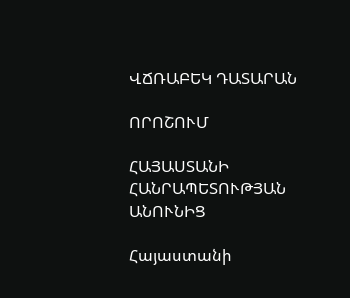ՎՃՌԱԲԵԿ ԴԱՏԱՐԱՆ

ՈՐՈՇՈՒՄ

ՀԱՅԱՍՏԱՆԻ ՀԱՆՐԱՊԵՏՈՒԹՅԱՆ ԱՆՈՒՆԻՑ

Հայաստանի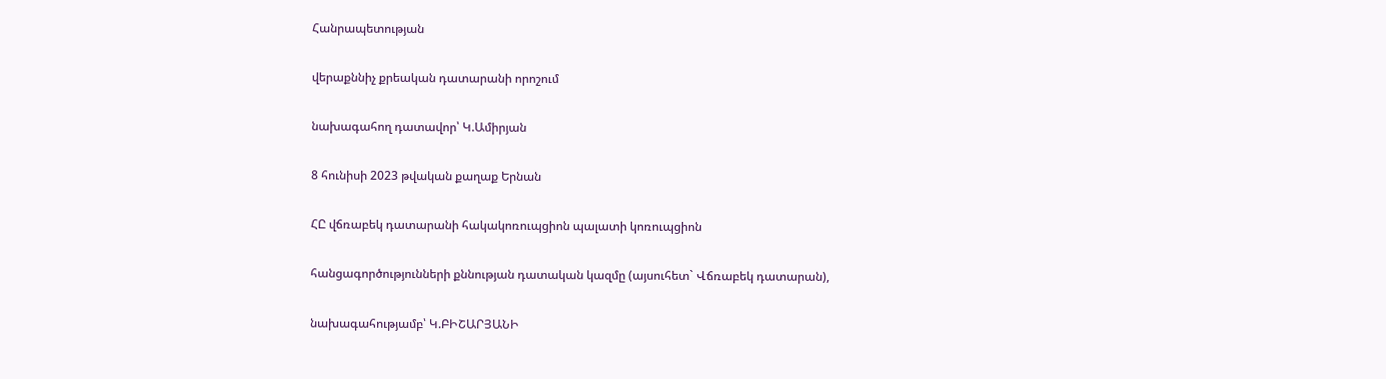Հանրապետության

վերաքննիչ քրեական դատարանի որոշում

նախագահող դատավոր՝ Կ.Ամիրյան

8 հունիսի 2023 թվական քաղաք Երնան

ՀԸ վճռաբեկ դատարանի հակակոռուպցիոն պալատի կոռուպցիոն

հանցագործությունների քննության դատական կազմը (այսուհետ` Վճռաբեկ դատարան),

նախագահությամբ՝ Կ.ԲԻՇԱՐՅԱՆԻ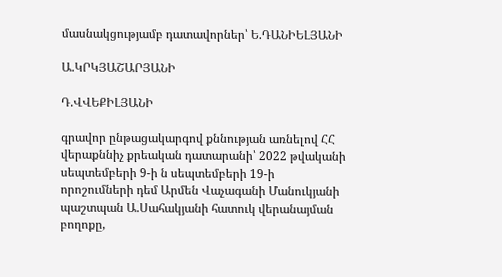մասնակցությամբ դատավորներ՝ Ե.ԴԱՆԻԵԼՅԱՆԻ

Ա.ԿՐԿՅԱՇԱՐՅԱՆԻ

Դ.ՎՎԵՔԻԼՅԱՆԻ

գրավոր ընթացակարգով քննության առնելով ՀՀ վերաքննիչ քրեական դատարանի՝ 2022 թվականի սեպտեմբերի 9-ի ն սեպտեմբերի 19-ի որոշումների դեմ Արմեն Վաչագանի Մանուկյանի պաշտպան Ա.Սահակյանի հատուկ վերանայման բողոքը,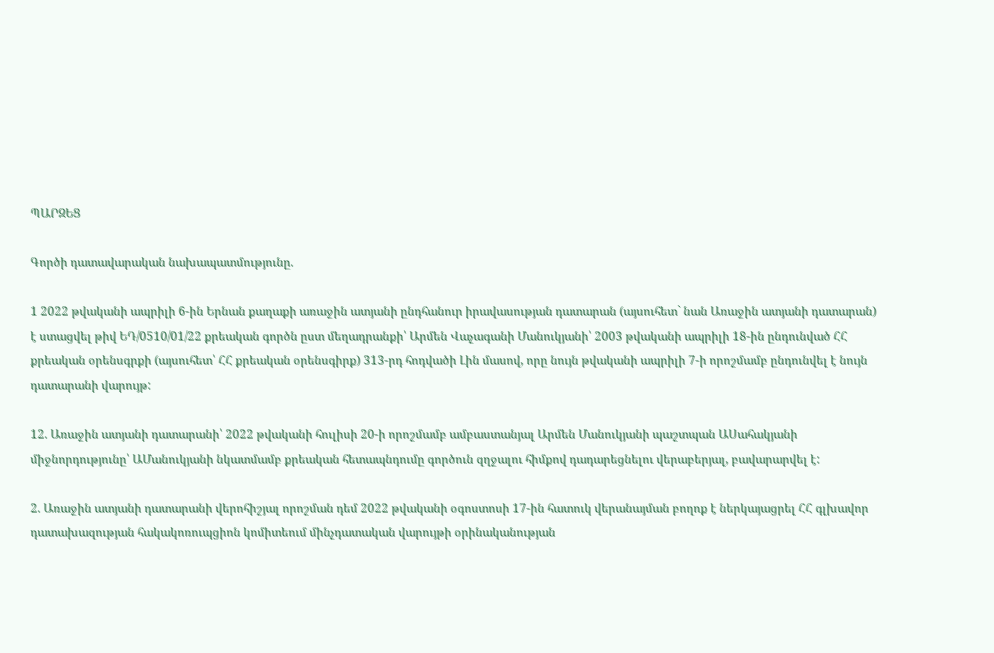ՊԱՐԶԵՑ

Գործի դատավարական նախապատմությունը.

1 2022 թվականի ապրիլի 6-ին Երնան քաղաքի առաջին ատյանի ընդհանուր իրավասության դատարան (այսուհետ` նան Առաջին ատյանի դատարան) է ստացվել թիվ ԵԴ/0510/01/22 քրեական գործն ըստ մեղադրանքի՝ Արմեն Վաչագանի Մանուկյանի՝ 2003 թվականի ապրիլի 18-ին ընդունված ՀՀ քրեական օրենսգրքի (այսուհետ՝ ՀՀ քրեական օրենսգիրք) 313-րդ հոդվածի Լին մասով, որը նույն թվականի ապրիլի 7-ի որոշմամբ ընդունվել է նույն դատարանի վարույթ:

12. Առաջին ատյանի դատարանի՝ 2022 թվականի հուլիսի 20-ի որոշմամբ ամբաստանյալ Արմեն Մանուկյանի պաշտպան ԱՍահակյանի միջնորդությունը՝ ԱՄանուկյանի նկատմամբ քրեական հետապնդումը գործուն զղջալու հիմքով դադարեցնելու վերաբերյալ, բավարարվել է:

2. Առաջին ատյանի դատարանի վերոհիշյալ որոշման դեմ 2022 թվականի օգոստոսի 17-ին հատուկ վերանայման բողոք է ներկայացրել ՀՀ գլխավոր դատախազության հակակոռուպցիոն կոմիտեում մինչդատական վարույթի օրինականության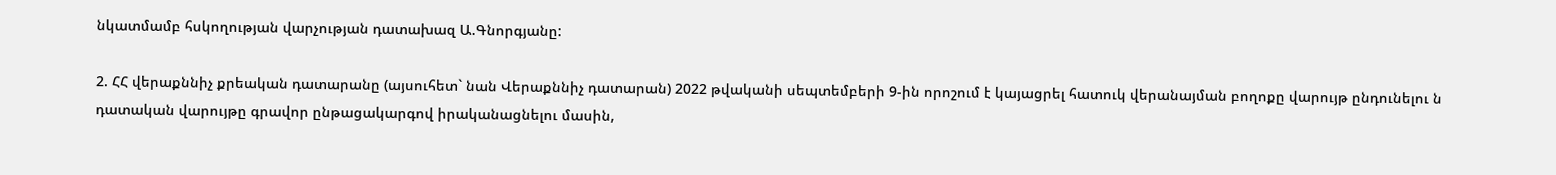նկատմամբ հսկողության վարչության դատախազ Ա.Գնորգյանը:

2. ՀՀ վերաքննիչ քրեական դատարանը (այսուհետ` նան Վերաքննիչ դատարան) 2022 թվականի սեպտեմբերի 9-ին որոշում է կայացրել հատուկ վերանայման բողոքը վարույթ ընդունելու ն դատական վարույթը գրավոր ընթացակարգով իրականացնելու մասին,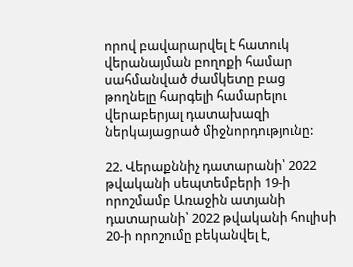որով բավարարվել է հատուկ վերանայման բողոքի համար սահմանված ժամկետը բաց թողնելը հարգելի համարելու վերաբերյալ դատախազի ներկայացրած միջնորդությունը:

22. Վերաքննիչ դատարանի՝ 2022 թվականի սեպտեմբերի 19-ի որոշմամբ Առաջին ատյանի դատարանի՝ 2022 թվականի հուլիսի 20-ի որոշումը բեկանվել է,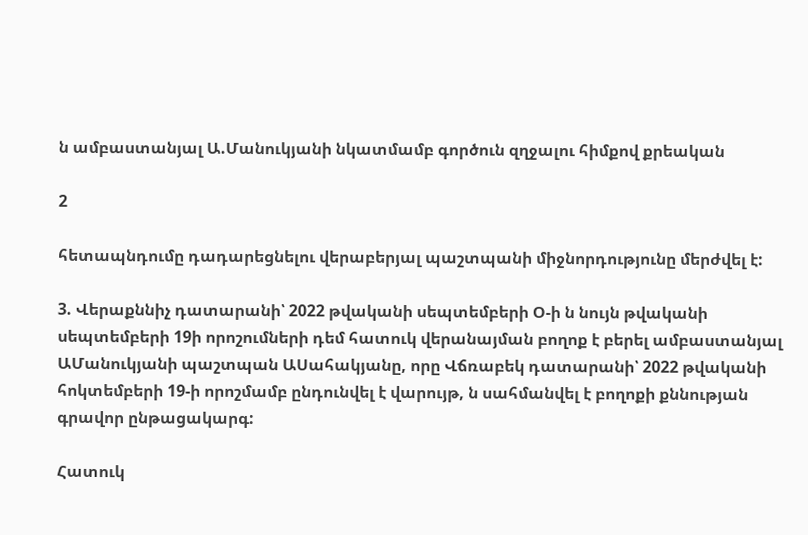ն ամբաստանյալ Ա.Մանուկյանի նկատմամբ գործուն զղջալու հիմքով քրեական

2

հետապնդումը դադարեցնելու վերաբերյալ պաշտպանի միջնորդությունը մերժվել է:

3. Վերաքննիչ դատարանի՝ 2022 թվականի սեպտեմբերի Օ-ի ն նույն թվականի սեպտեմբերի 19ի որոշումների դեմ հատուկ վերանայման բողոք է բերել ամբաստանյալ ԱՄանուկյանի պաշտպան ԱՍահակյանը, որը Վճռաբեկ դատարանի՝ 2022 թվականի հոկտեմբերի 19-ի որոշմամբ ընդունվել է վարույթ, ն սահմանվել է բողոքի քննության գրավոր ընթացակարգ:

Հատուկ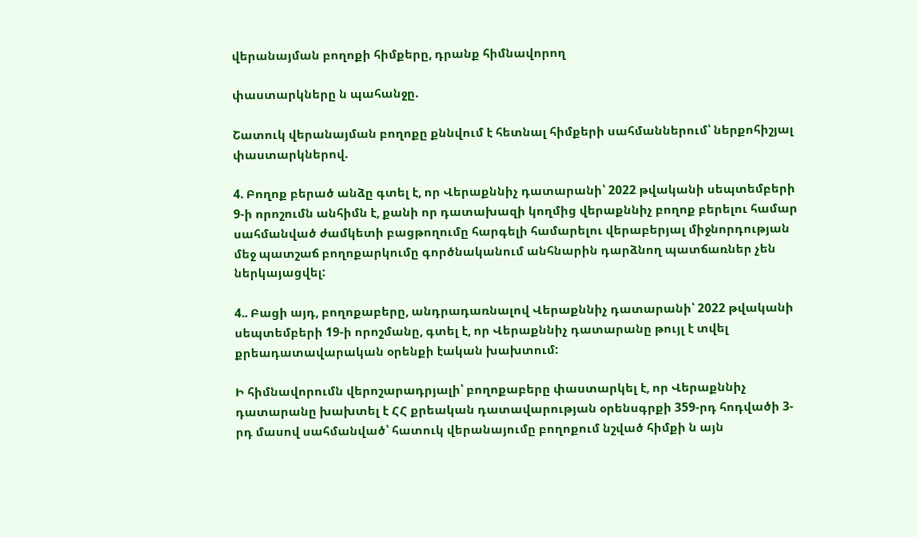վերանայման բողոքի հիմքերը, դրանք հիմնավորող

փաստարկները ն պահանջը.

Շատուկ վերանայման բողոքը քննվում է հետնալ հիմքերի սահմաններում՝ ներքոհիշյալ փաստարկներով.

4. Բողոք բերած անձը գտել է, որ Վերաքննիչ դատարանի՝ 2022 թվականի սեպտեմբերի 9-ի որոշումն անհիմն է, քանի որ դատախազի կողմից վերաքննիչ բողոք բերելու համար սահմանված ժամկետի բացթողումը հարգելի համարելու վերաբերյալ միջնորդության մեջ պատշաճ բողոքարկումը գործնականում անհնարին դարձնող պատճառներ չեն ներկայացվել:

4.. Բացի այդ, բողոքաբերը, անդրադառնալով Վերաքննիչ դատարանի՝ 2022 թվականի սեպտեմբերի 19-ի որոշմանը, գտել է, որ Վերաքննիչ դատարանը թույլ է տվել քրեադատավարական օրենքի էական խախտում:

Ի հիմնավորումն վերոշարադրյալի՝ բողոքաբերը փաստարկել է, որ Վերաքննիչ դատարանը խախտել է ՀՀ քրեական դատավարության օրենսգրքի 359-րդ հոդվածի 3-րդ մասով սահմանված՝ հատուկ վերանայումը բողոքում նշված հիմքի ն այն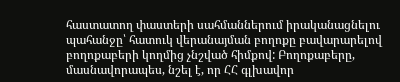հաստատող փաստերի սահմաններում իրականացնելու պահանջը՝ հատուկ վերանայման բողոքը բավարարելով բողոքաբերի կողմից չնշված հիմքով: Բողոքաբերը, մասնավորապես, նշել է, որ ՀՀ գլխավոր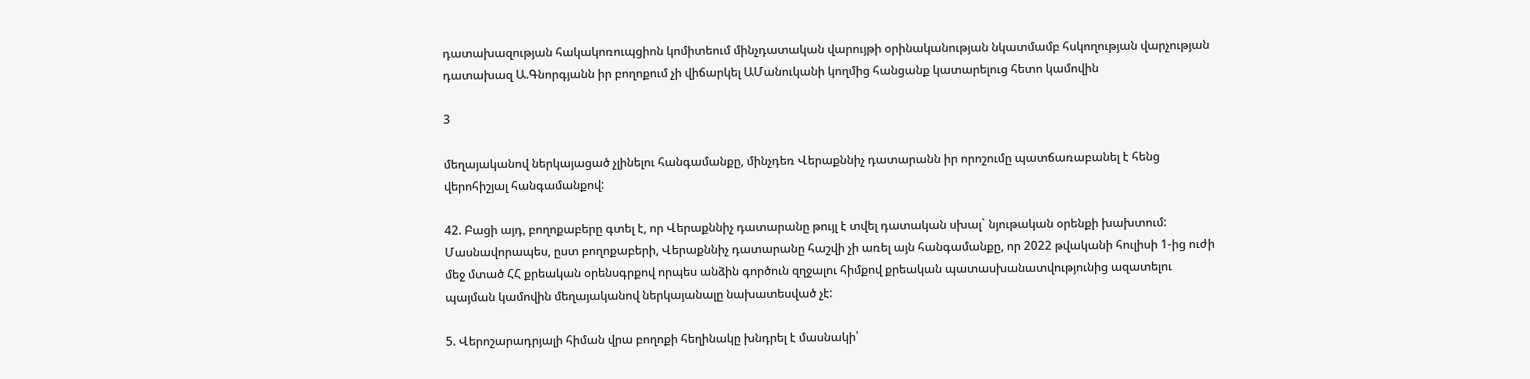դատախազության հակակոռուպցիոն կոմիտեում մինչդատական վարույթի օրինականության նկատմամբ հսկողության վարչության դատախազ Ա.Գնորգյանն իր բողոքում չի վիճարկել ԱՄանուկանի կողմից հանցանք կատարելուց հետո կամովին

3

մեղայականով ներկայացած չլինելու հանգամանքը, մինչդեռ Վերաքննիչ դատարանն իր որոշումը պատճառաբանել է հենց վերոհիշյալ հանգամանքով:

42. Բացի այդ, բողոքաբերը գտել է, որ Վերաքննիչ դատարանը թույլ է տվել դատական սխալ` նյութական օրենքի խախտում: Մասնավորապես, ըստ բողոքաբերի, Վերաքննիչ դատարանը հաշվի չի առել այն հանգամանքը, որ 2022 թվականի հուլիսի 1-ից ուժի մեջ մտած ՀՀ քրեական օրենսգրքով որպես անձին գործուն զղջալու հիմքով քրեական պատասխանատվությունից ազատելու պայման կամովին մեղայականով ներկայանալը նախատեսված չէ:

5. Վերոշարադրյալի հիման վրա բողոքի հեղինակը խնդրել է մասնակի՝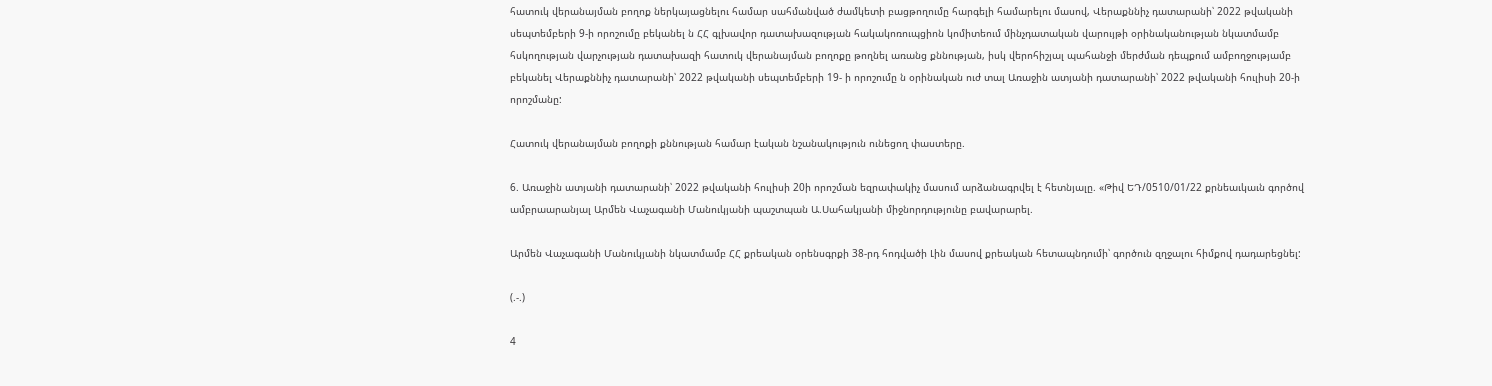հատուկ վերանայման բողոք ներկայացնելու համար սահմանված ժամկետի բացթողումը հարգելի համարելու մասով, Վերաքննիչ դատարանի՝ 2022 թվականի սեպտեմբերի 9-ի որոշումը բեկանել ն ՀՀ գլխավոր դատախազության հակակոռուպցիոն կոմիտեում մինչդատական վարույթի օրինականության նկատմամբ հսկողության վարչության դատախազի հատուկ վերանայման բողոքը թողնել առանց քննության, իսկ վերոհիշյալ պահանջի մերժման դեպքում ամբողջությամբ բեկանել Վերաքննիչ դատարանի՝ 2022 թվականի սեպտեմբերի 19- ի որոշումը ն օրինական ուժ տալ Առաջին ատյանի դատարանի՝ 2022 թվականի հուլիսի 20-ի որոշմանը:

Հատուկ վերանայման բողոքի քննության համար էական նշանակություն ունեցող փաստերը.

6. Առաջին ատյանի դատարանի՝ 2022 թվականի հուլիսի 20ի որոշման եզրափակիչ մասում արձանագրվել է հետնյալը. «Թիվ ԵԴ/0510/01/22 քրնեաւկաւն գործով ամբրաարանյալ Արմեն Վաչագանի Մանուկյանի պաշտպան Ա.Սահակյանի միջնորդությունը բավարարել.

Արմեն Վաչագանի Մանուկյանի նկատմամբ ՀՀ քրեական օրենսգրքի 38-րդ հոդվածի Լին մասով քրեական հետապնդումի՝ գործուն զղջալու հիմքով դադարեցնել:

(.-.)

4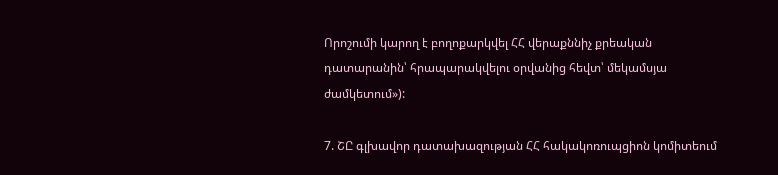Որոշումի կարող է բողոքարկվել ՀՀ վերաքննիչ քրեական դատարանին՝ հրապարակվելու օրվանից հեվտ՝ մեկամսյա ժամկետում»):

7. ՇԸ գլխավոր դատախազության ՀՀ հակակոռուպցիոն կոմիտեում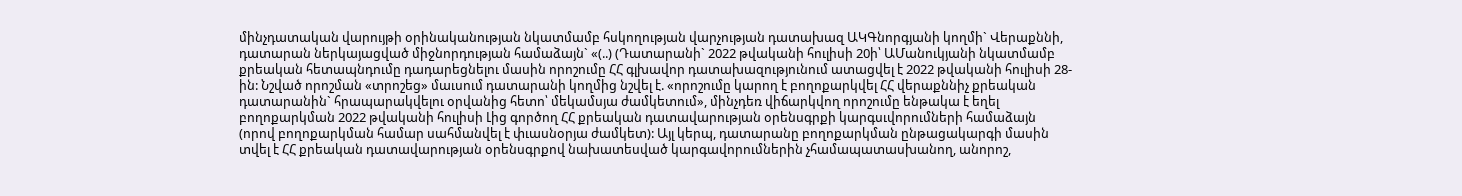մինչդատական վարույթի օրինականության նկատմամբ հսկողության վարչության դատախազ ԱԿԳնորգյանի կողմի` Վերաքննի, դատարան ներկայացված միջնորդության համաձայն` «(..) (Դատարանի` 2022 թվականի հուլիսի 20ի՝ ԱՄանուկյանի նկատմամբ քրեական հետապնդումը դադարեցնելու մասին որոշումը ՀՀ գլխավոր դատախազությունում ատացվել է 2022 թվականի հուլիսի 28- ին: Նշված որոշման «տրոշեց» մաւսում դատարանի կողմից նշվել է. «որոշումը կարող է բողոքարկվել ՀՀ վերաքննիչ քրեական դատարանին` հրապարակվելու օրվանից հետո՝ մեկամսյա ժամկետում», մինչդեռ վիճարկվող որոշումը ենթակա է եղել բողոքարկման 2022 թվականի հուլիսի Լից գործող ՀՀ քրեական դատավարության օրենսգրքի կարգսւվորումների համաձայն (որով բողոքարկման համար սահմանվել է փւասնօրյա ժամկետ): Այլ կերպ, դատարանը բողոքարկման ընթացակարգի մասին տվել է ՀՀ քրեական դատավարության օրենսգրքով նախատեսված կարգավորումներին չհամապատասխանող, անորոշ,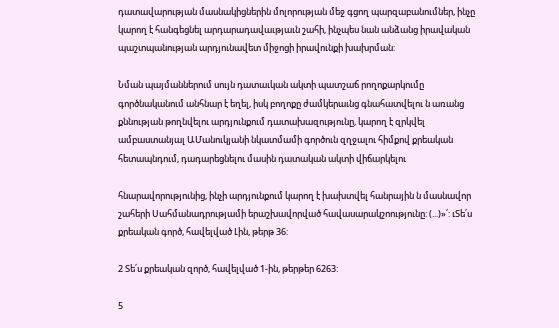դատավարության մասնակիցներին մոլորության մեջ գցող պարզաբանումներ, ինչը կարող է հանգեցնել արդարադավաւթյաւն շահի, ինչպես նան անձանց իրավական պաշտպանության արդյունավետ միջոցի իրավունքի խախրման:

Նման պայմաններում սույն դատաւկան ակտի պատշաճ րողոքարկումը գործնականում անհնար է եղել, իսկ բողոքը ժամկերաւնց գնահատվելու ն առանց քննության թողնվելու արդյունքում դատախազությունը, կարող է զրկվել ամբաստանյալ ԱՄանուկյանի նկատմամի գործուն զղջալու հիմքով քրեական հետապնդում, դադարեցնելու մասին դատական ակտի վիճարկելու

հնարավորությունից, ինչի արդյունքում կարող է խախտվել հանրային ն մասնավոր շահերի Սահմանադրությամի երաշխավորված հավասարակշոությունը: (...)»՛: ւՏե՛ս քրեական գործ, հավելված Լին, թերթ 36:

2 Տե՛ս քրեական զործ, հավելված 1-ին, թերթեր 6263:

5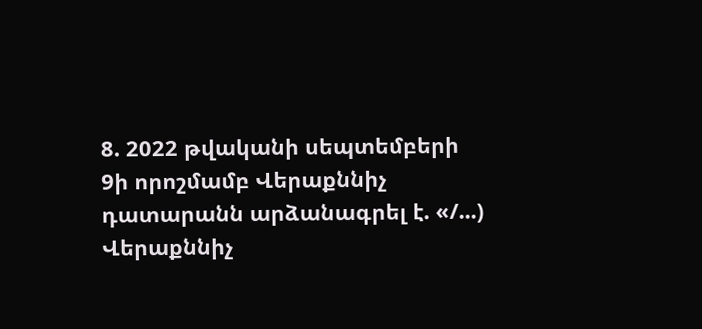8. 2022 թվականի սեպտեմբերի 9ի որոշմամբ Վերաքննիչ դատարանն արձանագրել է. «/...) Վերաքննիչ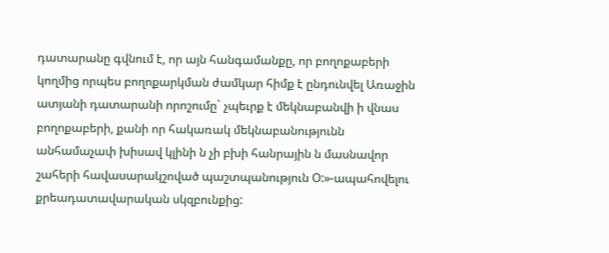դատարանը գվնում է, որ այն հանգամանքը, որ բողոքաբերի կողմից որպես բողոքարկման ժամկար հիմք է ընդունվել Առաջին ատյանի դատարանի որոշումը` չպեւրք է մեկնաբանվի ի վնաս բողոքաբերի, քանի որ հակառակ մեկնաբանությունն անհամաչափ խիսավ կլինի ն չի բխի հանրային ն մասնավոր շահերի հավասարակշոված պաշտպանություն Օ:»-ապահովելու քրեադատավարական սկզբունքից: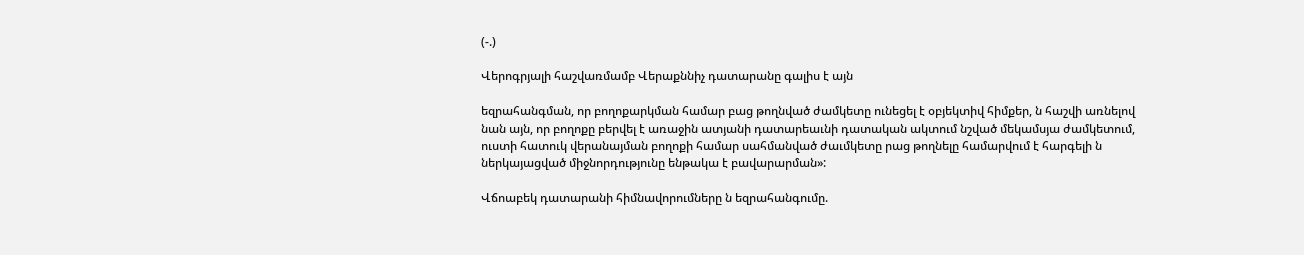(-.)

Վերոգրյալի հաշվառմամբ Վերաքննիչ դատարանը գալիս է այն

եզրահանգման, որ բողոքարկման համար բաց թողնված ժամկետը ունեցել է օբյեկտիվ հիմքեր, ն հաշվի առնելով նան այն, որ բողոքը բերվել է առաջին ատյանի դատարեաւնի դատական ակտում նշված մեկամսյա ժամկետում, ուստի հատուկ վերանայման բողոքի համար սահմանված ժաւմկետը րաց թողնելը համարվում է հարգելի ն ներկայացված միջնորդությունը ենթակա է բավարարման»:

Վճոաբեկ դատարանի հիմնավորումները ն եզրահանգումը.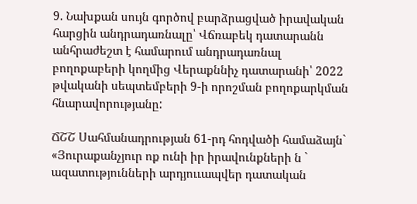9. Նախքան սույն գործով բարձրացված իրավական հարցին անդրադառնալը՝ Վճռաբեկ դատարանն անհրաժեշտ է համարում անդրադառնալ բողոքաբերի կողմից Վերաքննիչ դատարանի՝ 2022 թվականի սեպտեմբերի 9-ի որոշման բողոքարկման հնարավորությանը:

ՃՇՇ Սահմանադրության 61-րդ հոդվածի համաձայն` «Յուրաքանչյուր ոք ունի իր իրավունքների ն ` ազատությունների արդյոււապվեր դատական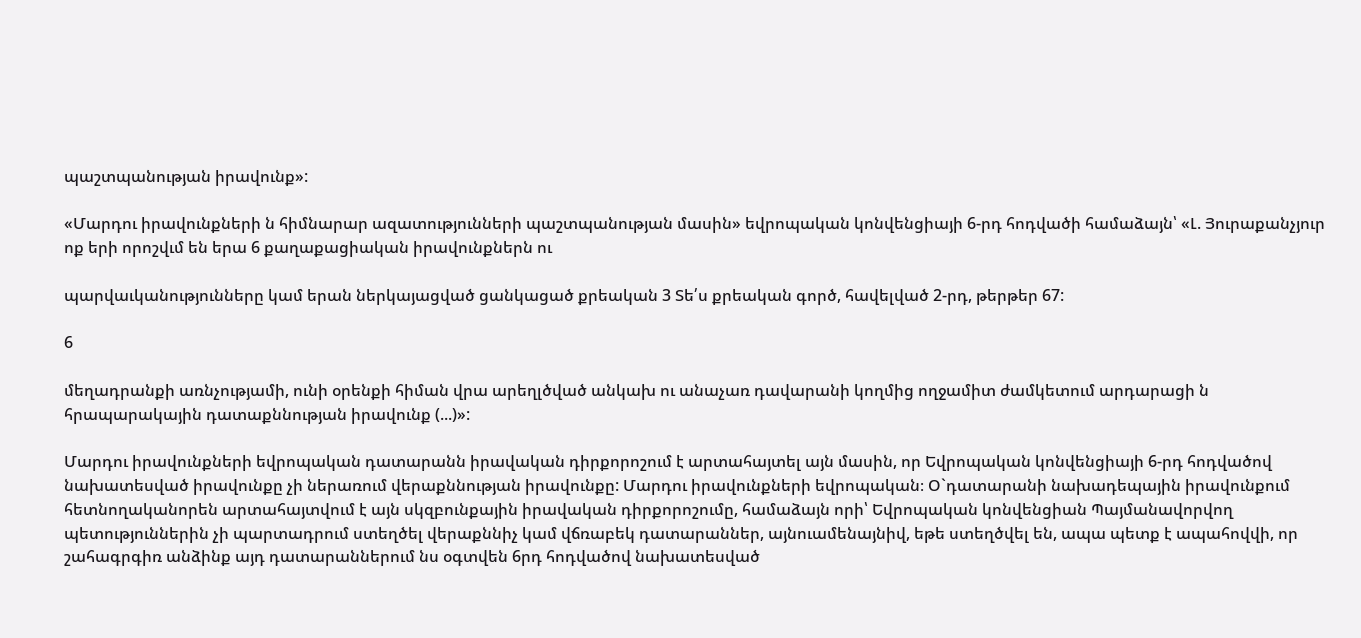պաշտպանության իրավունք»:

«Մարդու իրավունքների ն հիմնարար ազատությունների պաշտպանության մասին» եվրոպական կոնվենցիայի 6-րդ հոդվածի համաձայն՝ «Լ. Յուրաքանչյուր ոք երի որոշվւմ են երա 6 քաղաքացիական իրավունքներն ու

պարվաւկանությունները կամ երան ներկայացված ցանկացած քրեական 3 Տե՛ս քրեական գործ, հավելված 2-րդ, թերթեր 67:

6

մեղադրանքի առնչությամի, ունի օրենքի հիման վրա արեղլծված անկախ ու անաչառ դավարանի կողմից ողջամիտ ժամկետում արդարացի ն հրապարակային դատաքննության իրավունք (...)»:

Մարդու իրավունքների եվրոպական դատարանն իրավական դիրքորոշում է արտահայտել այն մասին, որ Եվրոպական կոնվենցիայի 6-րդ հոդվածով նախատեսված իրավունքը չի ներառում վերաքննության իրավունքը: Մարդու իրավունքների եվրոպական։ Օ`դատարանի նախադեպային իրավունքում հետնողականորեն արտահայտվում է այն սկզբունքային իրավական դիրքորոշումը, համաձայն որի՝ Եվրոպական կոնվենցիան Պայմանավորվող պետություններին չի պարտադրում ստեղծել վերաքննիչ կամ վճռաբեկ դատարաններ, այնուամենայնիվ, եթե ստեղծվել են, ապա պետք է ապահովվի, որ շահագրգիռ անձինք այդ դատարաններում նս օգտվեն 6րդ հոդվածով նախատեսված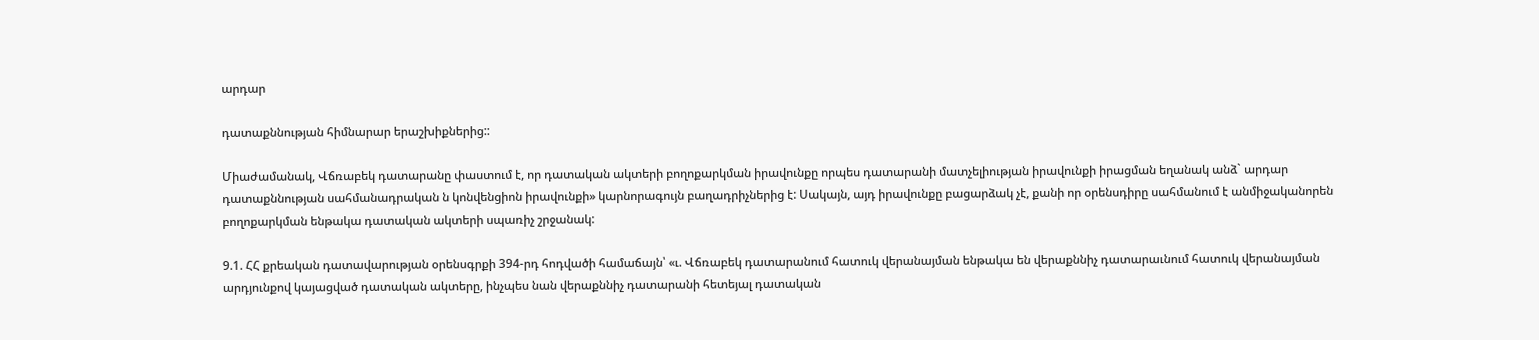արդար

դատաքննության հիմնարար երաշխիքներից::

Միաժամանակ, Վճռաբեկ դատարանը փաստում է, որ դատական ակտերի բողոքարկման իրավունքը որպես դատարանի մատչելիության իրավունքի իրացման եղանակ անձ` արդար դատաքննության սահմանադրական ն կոնվենցիոն իրավունքի» կարնորագույն բաղադրիչներից է: Սակայն, այդ իրավունքը բացարձակ չէ, քանի որ օրենսդիրը սահմանում է անմիջականորեն բողոքարկման ենթակա դատական ակտերի սպառիչ շրջանակ:

9.1. ՀՀ քրեական դատավարության օրենսգրքի 394-րդ հոդվածի համաճայն՝ «ւ. Վճռաբեկ դատարանում հատուկ վերանայման ենթակա են վերաքննիչ դատարաւնում հատուկ վերանայման արդյունքով կայացված դատական ակտերը, ինչպես նան վերաքննիչ դատարանի հետեյալ դատական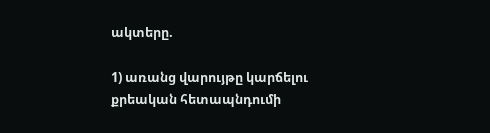ակտերը.

1) առանց վարույթը կարճելու քրեական հետապնդումի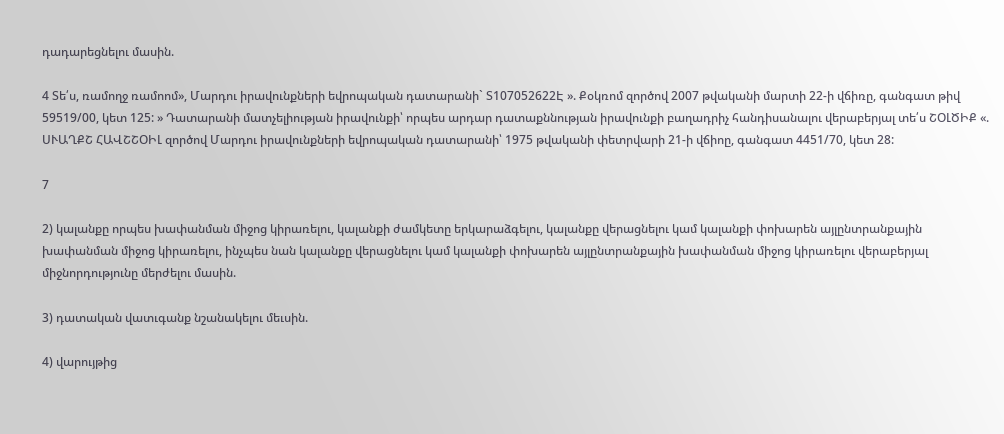դադարեցնելու մասին.

4 Տե՛ս, ռամողջ ռամոոմ», Մարդու իրավունքների եվրոպական դատարանի` Տ107052622Է ». Քօկռոմ զործով 2007 թվականի մարտի 22-ի վճիռը, գանգատ թիվ 59519/00, կետ 125: » Դատարանի մատչելիության իրավունքի՝ որպես արդար դատաքննության իրավունքի բաղադրիչ հանդիսանալու վերաբերյալ տե՛ս ՇՕԼԾԻՔ «. ՍՒԱՂՔՇ ՀԱՎՇՇՕԻԼ զործով Մարդու իրավունքների եվրոպական դատարանի՝ 1975 թվականի փետրվարի 21-ի վճիոը, գանգատ 4451/70, կետ 28:

7

2) կալանքը որպես խափանման միջոց կիրառելու, կալանքի ժամկետը երկարաձգելու, կալանքը վերացնելու կամ կալանքի փոխարեն այլընտրանքային խափանման միջոց կիրառելու, ինչպես նան կալանքը վերացնելու կամ կալանքի փոխարեն այլընտրանքային խափանման միջոց կիրառելու վերաբերյալ միջնորդությունը մերժելու մասին.

3) դատական վատւգանք նշանակելու մեւսին.

4) վարույթից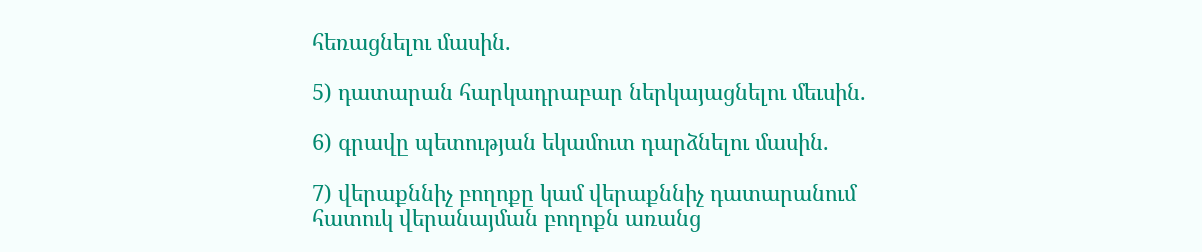հեռացնելու մասին.

5) դատարան հարկադրաբար ներկայացնելու մեւսին.

6) գրավը պետության եկամուտ դարձնելու մասին.

7) վերաքննիչ բողոքը կամ վերաքննիչ դատարանում հատուկ վերանայման բողոքն առանց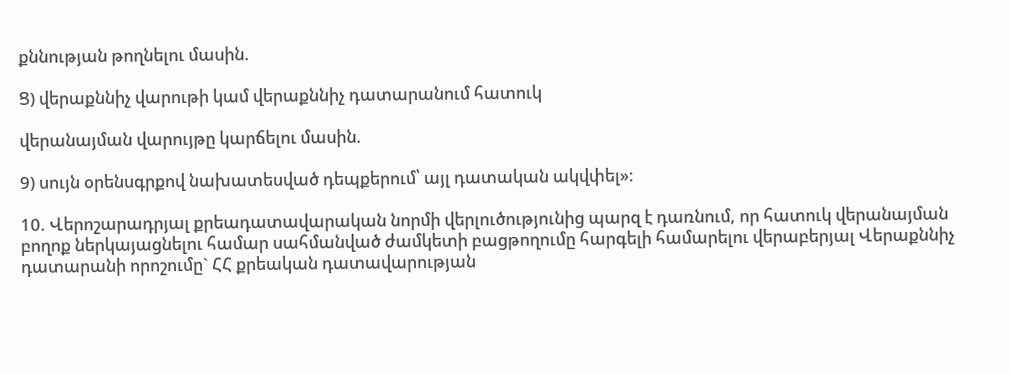քննության թողնելու մասին.

Ց) վերաքննիչ վարութի կամ վերաքննիչ դատարանում հատուկ

վերանայման վարույթը կարճելու մասին.

9) սույն օրենսգրքով նախատեսված դեպքերում՝ այլ դատական ակվփել»:

10. Վերոշարադրյալ քրեադատավարական նորմի վերլուծությունից պարզ է դառնում, որ հատուկ վերանայման բողոք ներկայացնելու համար սահմանված ժամկետի բացթողումը հարգելի համարելու վերաբերյալ Վերաքննիչ դատարանի որոշումը` ՀՀ քրեական դատավարության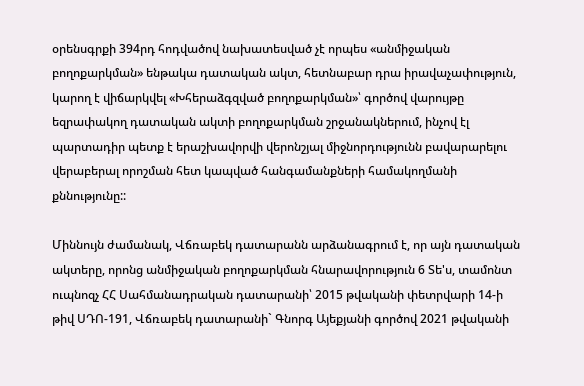օրենսգրքի 394րդ հոդվածով նախատեսված չէ որպես «անմիջական բողոքարկման» ենթակա դատական ակտ, հետնաբար դրա իրավաչափություն, կարող է վիճարկվել «Խհերաձգզված բողոքարկման»՝ գործով վարույթը եզրափակող դատական ակտի բողոքարկման շրջանակներում, ինչով էլ պարտադիր պետք է երաշխավորվի վերոնշյալ միջնորդությունն բավարարելու վերաբերալ որոշման հետ կապված հանգամանքների համակողմանի քննությունը::

Միննույն ժամանակ, Վճռաբեկ դատարանն արձանագրում է, որ այն դատական ակտերը, որոնց անմիջական բողոքարկման հնարավորություն 6 Տե'ս, տամոնտ ուպնոզչ ՀՀ Սահմանադրական դատարանի՝ 2015 թվականի փետրվարի 14-ի թիվ ՍԴՈ-191, Վճռաբեկ դատարանի` Գնորգ Այեքյանի գործով 2021 թվականի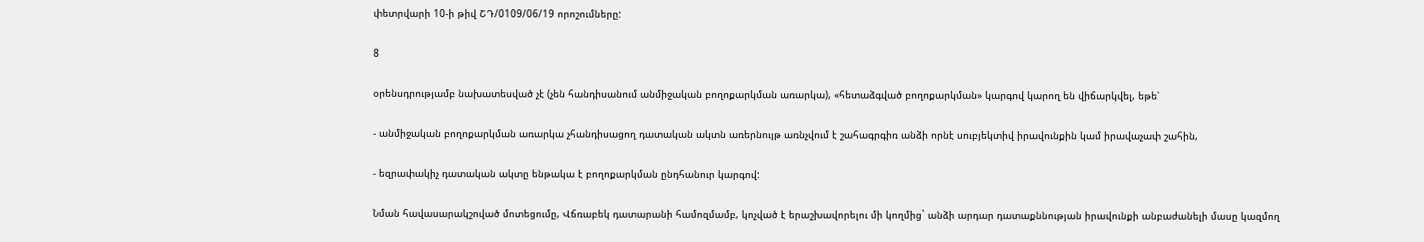փետրվարի 10-ի թիվ ՇԴ/0109/06/19 որոշումները:

8

օրենսդրությամբ նախատեսված չէ (չեն հանդիսանում անմիջական բողոքարկման առարկա), «հետաձգված բողոքարկման» կարգով կարող են վիճարկվել, եթե՝

- անմիջական բողոքարկման առարկա չհանդիսացող դատական ակտն առերնույթ առնչվում է շահագրգիռ անձի որնէ սուբյեկտիվ իրավունքին կամ իրավաչափ շահին,

- եզրափակիչ դատական ակտը ենթակա է բողոքարկման ընդհանուր կարգով:

Նման հավասարակշոված մոտեցումը, Վճռաբեկ դատարանի համոզմամբ, կոչված է երաշխավորելու մի կողմից` անձի արդար դատաքննության իրավունքի անբաժանելի մասը կազմող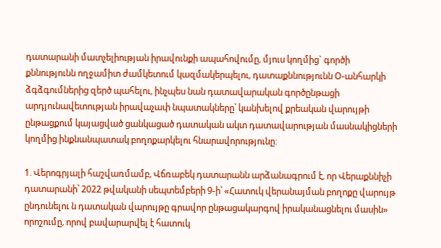դատարանի մատչելիության իրավունքի ապահովումը, մյուս կողմից` գործի քննությունն ողջամիտ ժամկետում կազմակերպելու, դատաքննությունն Օ-անհարկի ձգձգումներից զերծ պահելու, ինչպես նան դատավարական գործընթացի արդյունավետության իրավաչափ նպատակները՝ կանխելով քրեական վարույթի ընթացքում կայացված ցանկացած դատական ակտ դատավարության մասնակիցների կողմից ինքնանպատակ բողոքարկելու հնարավորությունը:

1. Վերոգրյալի հաշվառմամբ, Վճռաբեկ դատարանն արձանագրում է, որ Վերաքննիչի դատարանի՝ 2022 թվականի սեպտեմբերի 9-ի՝ «Հատուկ վերանայման բողոքը վարույթ ընդունելու ն դատական վարույթը գրավոր ընթացակարգով իրականացնելու մասին» որոշումը, որով բավարարվել է հատուկ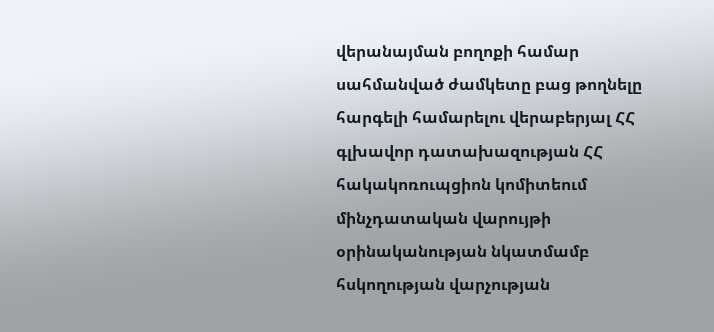վերանայման բողոքի համար սահմանված ժամկետը բաց թողնելը հարգելի համարելու վերաբերյալ ՀՀ գլխավոր դատախազության ՀՀ հակակոռուպցիոն կոմիտեում մինչդատական վարույթի օրինականության նկատմամբ հսկողության վարչության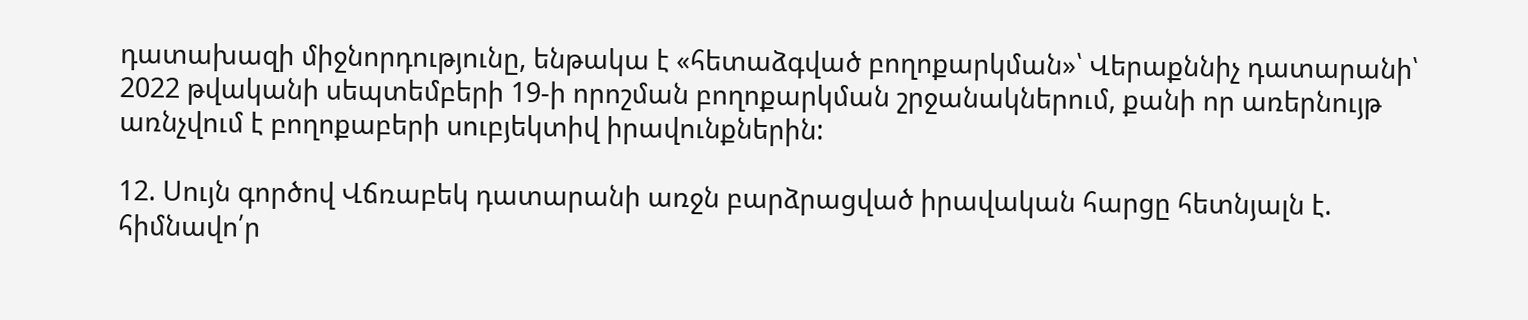դատախազի միջնորդությունը, ենթակա է «հետաձգված բողոքարկման»՝ Վերաքննիչ դատարանի՝ 2022 թվականի սեպտեմբերի 19-ի որոշման բողոքարկման շրջանակներում, քանի որ առերնույթ առնչվում է բողոքաբերի սուբյեկտիվ իրավունքներին:

12. Սույն գործով Վճռաբեկ դատարանի առջն բարձրացված իրավական հարցը հետնյալն է. հիմնավո՛ր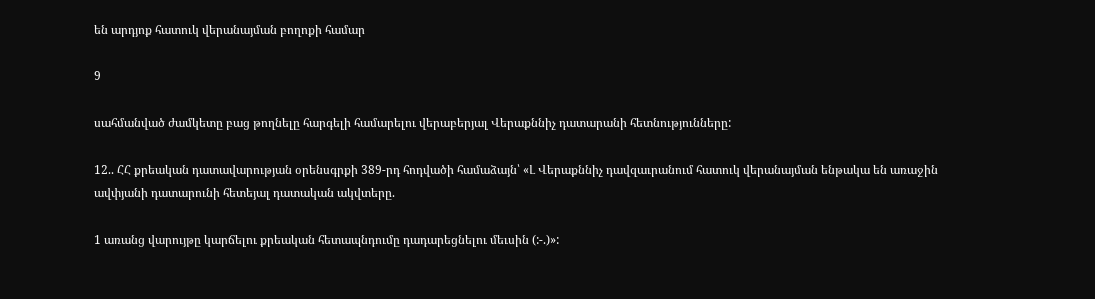են արդյոք հատուկ վերանայման բողոքի համար

9

սահմանված ժամկետը բաց թողնելը հարգելի համարելու վերաբերյալ Վերաքննիչ դատարանի հետնությունները:

12.. ՀՀ քրեական դատավարության օրենսգրքի 389-րդ հոդվածի համաձայն՝ «Լ Վերաքննիչ դավզաւրանում հատուկ վերանայման ենթակա են առաջին ավփյանի դատարունի հետեյալ դատական ակվտերը.

1 առանց վարույթը կարճելու քրեական հետապնդումը դադարեցնելու մեւսին (:-.)»: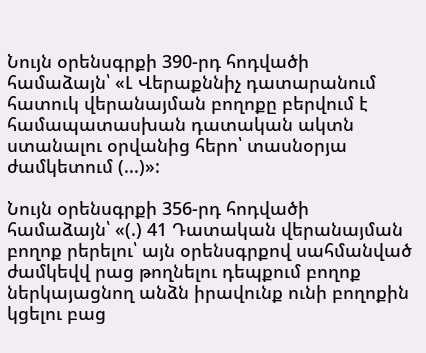Նույն օրենսգրքի 390-րդ հոդվածի համաձայն՝ «Լ Վերաքննիչ դատարանում հատուկ վերանայման բողոքը բերվում է համապատասխան դատական ակտն ստանալու օրվանից հերո՝ տասնօրյա ժամկետում (...)»:

Նույն օրենսգրքի 356-րդ հոդվածի համաձայն՝ «(.) 41 Դատական վերանայման բողոք րերելու՝ այն օրենսգրքով սահմանված ժամկեվվ րաց թողնելու դեպքում բողոք ներկայացնող անձն իրավունք ունի բողոքին կցելու բաց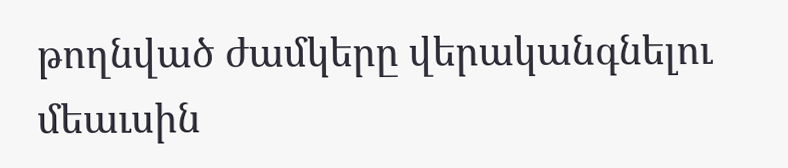թողնված ժամկերը վերականգնելու մեաւսին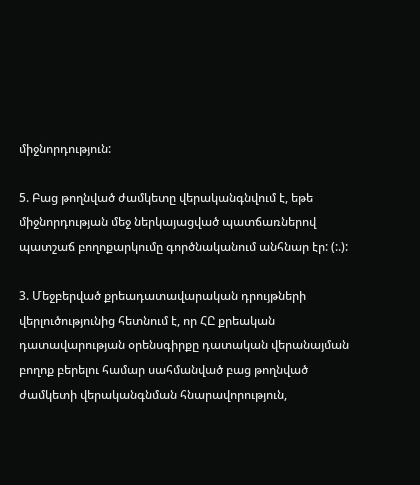միջնորդություն:

5. Բաց թողնված ժամկետը վերականգնվում է, եթե միջնորդության մեջ ներկայացված պատճառներով պատշաճ բողոքարկումը գործնականում անհնար էր: (:.):

3. Մեջբերված քրեադատավարական դրույթների վերլուծությունից հետնում է, որ ՀԸ քրեական դատավարության օրենսգիրքը դատական վերանայման բողոք բերելու համար սահմանված բաց թողնված ժամկետի վերականգնման հնարավորություն,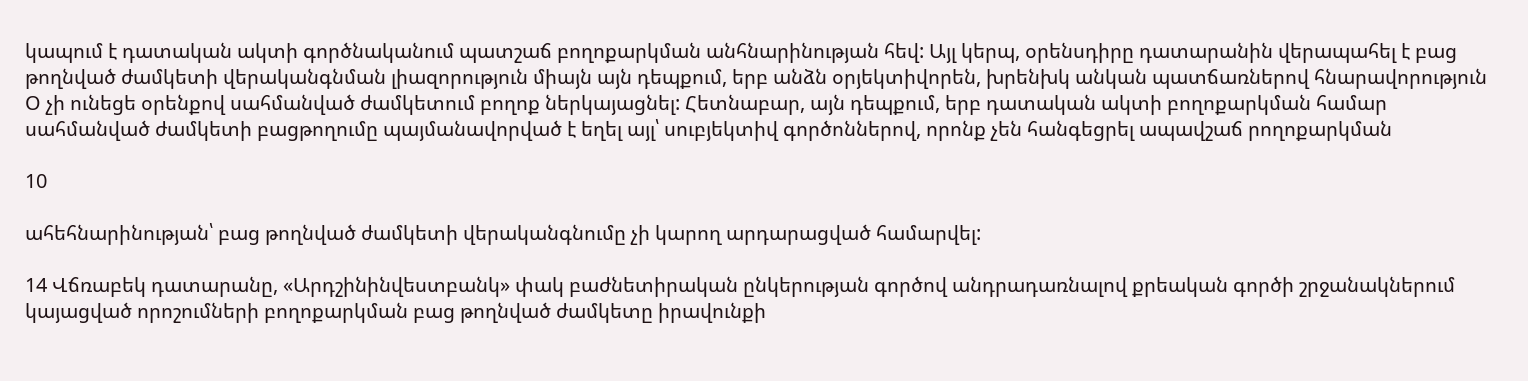կապում է դատական ակտի գործնականում պատշաճ բողոքարկման անհնարինության հեվ: Այլ կերպ, օրենսդիրը դատարանին վերապահել է բաց թողնված ժամկետի վերականգնման լիազորություն միայն այն դեպքում, երբ անձն օրյեկտիվորեն, խրենխկ անկան պատճառներով հնարավորություն Օ չի ունեցե օրենքով սահմանված ժամկետում բողոք ներկայացնել: Հետնաբար, այն դեպքում, երբ դատական ակտի բողոքարկման համար սահմանված ժամկետի բացթողումը պայմանավորված է եղել այլ՝ սուբյեկտիվ գործոններով, որոնք չեն հանգեցրել ապավշաճ րողոքարկման

10

ահեհնարինության՝ բաց թողնված ժամկետի վերականգնումը չի կարող արդարացված համարվել:

14 Վճռաբեկ դատարանը, «Արդշինինվեստբանկ» փակ բաժնետիրական ընկերության գործով անդրադառնալով քրեական գործի շրջանակներում կայացված որոշումների բողոքարկման բաց թողնված ժամկետը իրավունքի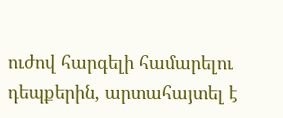ուժով հարգելի համարելու դեպքերին, արտահայտել է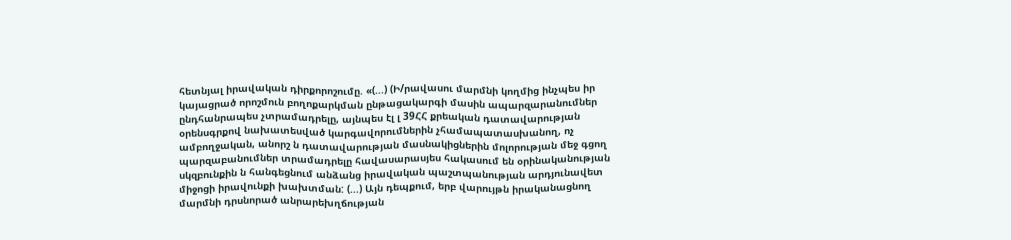հետնյալ իրավական դիրքորոշումը. «(...) (Ի/րավասու մարմնի կողմից ինչպես իր կայացրած որոշմուն բողոքարկման ընթացակարգի մասին ապարզարանումներ ընդհանրապես չտրամադրելը, այնպես էլ լ 39ՀՀ քրեական դատավարության օրենսգրքով նախատեսված կարգավորումներին չհամապատասխանող, ոչ ամբողջական, անորշ ն դատավարության մասնակիցներին մոլորության մեջ գցող պարզաբանումներ տրամադրելը հավասարասյես հակասում են օրինականության սկզբունքին ն հանգեցնում անձանց իրավական պաշտպանության արդյունավետ միջոցի իրավունքի խախտման: (...) Այն դեպքում, երբ վարույթն իրականացնող մարմնի դրսնորած անրարեխղճության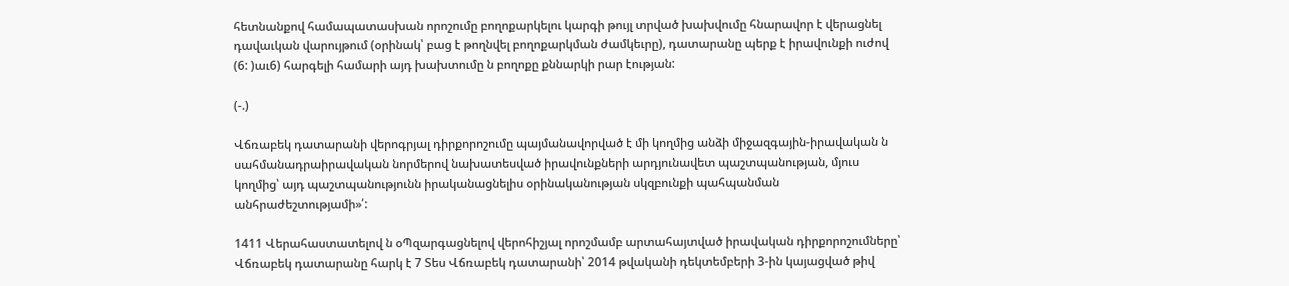հետնանքով համապատասխան որոշումը բողոքարկելու կարգի թույլ տրված խախվումը հնարավոր է վերացնել դավաւկան վարույթում (օրինակ՝ բաց է թողնվել բողոքարկման ժամկեւրը), դատարանը պերք է իրավունքի ուժով (6: )աւ6) հարգելի համարի այդ խախտումը ն բողոքը քննարկի րար էության:

(-.)

Վճռաբեկ դատարանի վերոգրյալ դիրքորոշումը պայմանավորված է մի կողմից անձի միջազգային-իրավական ն սահմանադրաիրավական նորմերով նախատեսված իրավունքների արդյունավետ պաշտպանության, մյուս կողմից՝ այդ պաշտպանությունն իրականացնելիս օրինականության սկզբունքի պահպանման անհրաժեշտությամի»՛:

1411 Վերահաստատելով ն օՊզարգացնելով վերոհիշյալ որոշմամբ արտահայտված իրավական դիրքորոշումները՝ Վճռաբեկ դատարանը հարկ է 7 Տես Վճռաբեկ դատարանի՝ 2014 թվականի դեկտեմբերի 3-ին կայացված թիվ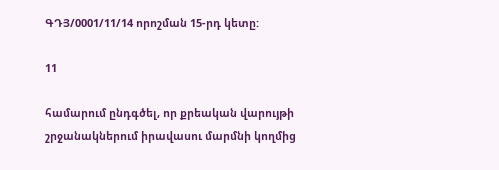ԳԴՅ/0001/11/14 որոշման 15-րդ կետը:

11

համարում ընդգծել, որ քրեական վարույթի շրջանակներում իրավասու մարմնի կողմից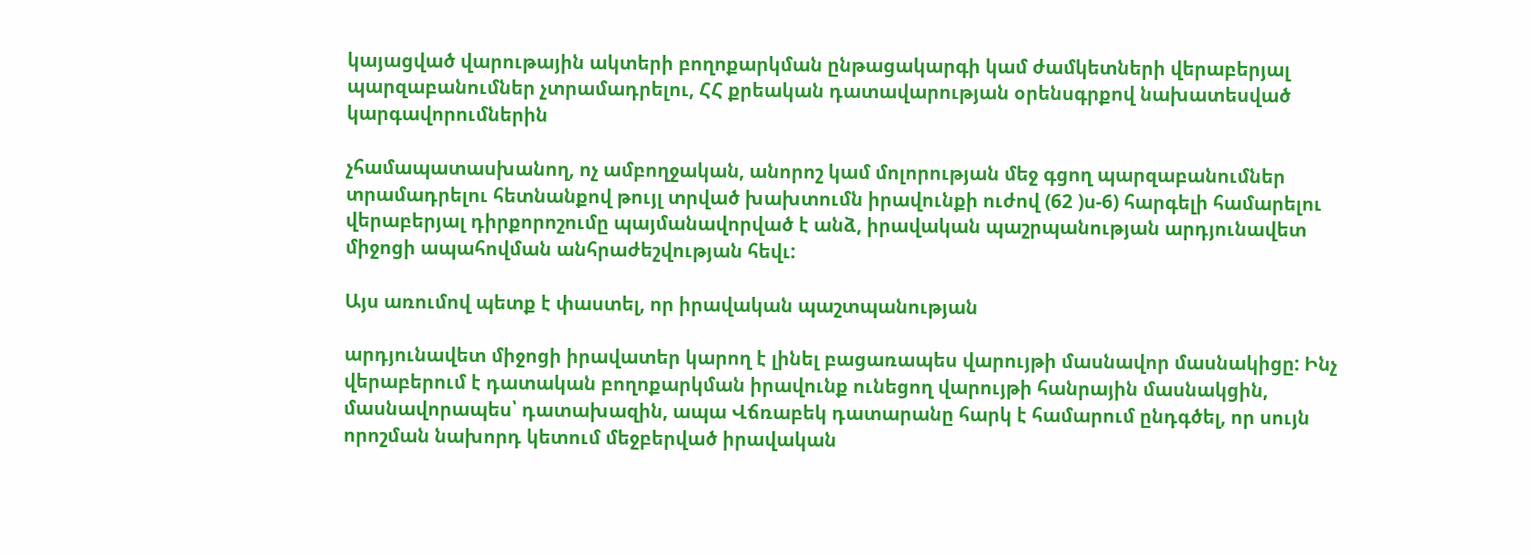կայացված վարութային ակտերի բողոքարկման ընթացակարգի կամ ժամկետների վերաբերյալ պարզաբանումներ չտրամադրելու, ՀՀ քրեական դատավարության օրենսգրքով նախատեսված կարգավորումներին

չհամապատասխանող, ոչ ամբողջական, անորոշ կամ մոլորության մեջ գցող պարզաբանումներ տրամադրելու հետնանքով թույլ տրված խախտումն իրավունքի ուժով (62 )ս-6) հարգելի համարելու վերաբերյալ դիրքորոշումը պայմանավորված է անձ, իրավական պաշրպանության արդյունավետ միջոցի ապահովման անհրաժեշվության հեվւ:

Այս առումով պետք է փաստել, որ իրավական պաշտպանության

արդյունավետ միջոցի իրավատեր կարող է լինել բացառապես վարույթի մասնավոր մասնակիցը: Ինչ վերաբերում է դատական բողոքարկման իրավունք ունեցող վարույթի հանրային մասնակցին, մասնավորապես՝ դատախազին, ապա Վճռաբեկ դատարանը հարկ է համարում ընդգծել, որ սույն որոշման նախորդ կետում մեջբերված իրավական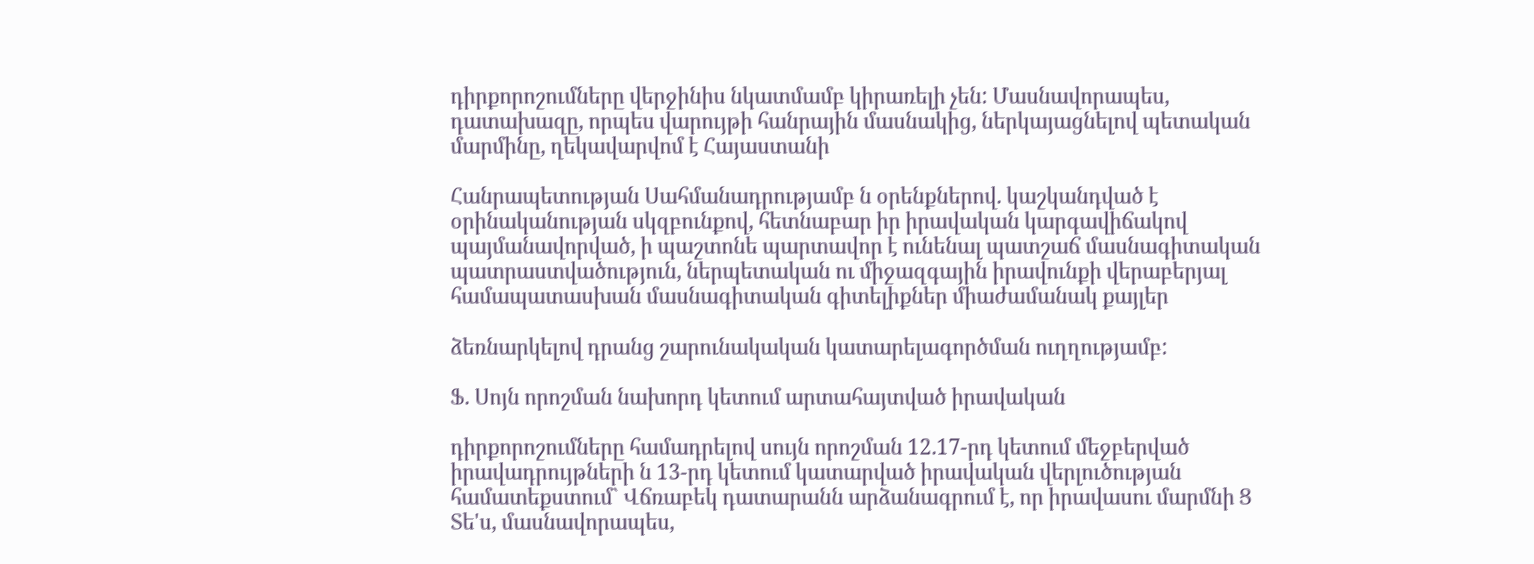դիրքորոշումները վերջինիս նկատմամբ կիրառելի չեն: Մասնավորապես, դատախազը, որպես վարույթի հանրային մասնակից, ներկայացնելով պետական մարմինը, ղեկավարվոմ է Հայաստանի

Հանրապետության Սահմանադրությամբ ն օրենքներով. կաշկանդված է օրինականության սկզբունքով, հետնաբար իր իրավական կարգավիճակով պայմանավորված, ի պաշտոնե պարտավոր է ունենալ պատշաճ մասնագիտական պատրաստվածություն, ներպետական ու միջազգային իրավունքի վերաբերյալ համապատասխան մասնագիտական գիտելիքներ միաժամանակ քայլեր

ձեռնարկելով դրանց շարունակական կատարելագործման ուղղությամբ:

Ֆ. Սոյն որոշման նախորդ կետում արտահայտված իրավական

դիրքորոշումները համադրելով սույն որոշման 12.17-րդ կետում մեջբերված իրավադրույթների ն 13-րդ կետում կատարված իրավական վերլուծության համատեքստում` Վճռաբեկ դատարանն արձանագրում է, որ իրավասու մարմնի Ց Տե'ս, մասնավորապես,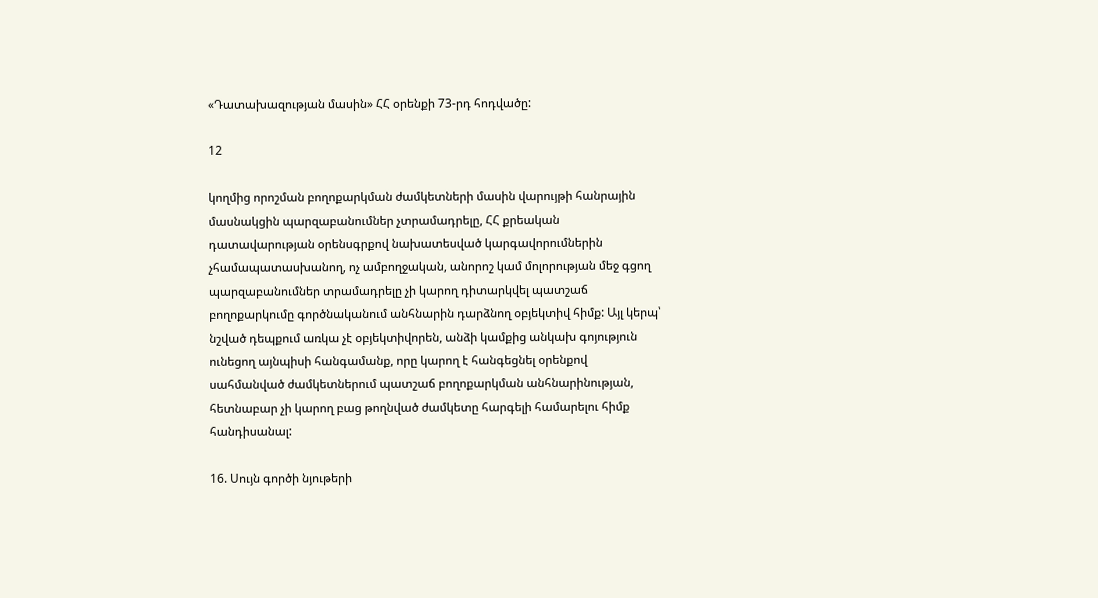«Դատախազության մասին» ՀՀ օրենքի 73-րդ հոդվածը:

12

կողմից որոշման բողոքարկման ժամկետների մասին վարույթի հանրային մասնակցին պարզաբանումներ չտրամադրելը, ՀՀ քրեական դատավարության օրենսգրքով նախատեսված կարգավորումներին չհամապատասխանող, ոչ ամբողջական, անորոշ կամ մոլորության մեջ գցող պարզաբանումներ տրամադրելը չի կարող դիտարկվել պատշաճ բողոքարկումը գործնականում անհնարին դարձնող օբյեկտիվ հիմք: Այլ կերպ՝ նշված դեպքում առկա չէ օբյեկտիվորեն, անձի կամքից անկախ գոյություն ունեցող այնպիսի հանգամանք, որը կարող է հանգեցնել օրենքով սահմանված ժամկետներում պատշաճ բողոքարկման անհնարինության, հետնաբար չի կարող բաց թողնված ժամկետը հարգելի համարելու հիմք հանդիսանալ:

16. Սույն գործի նյութերի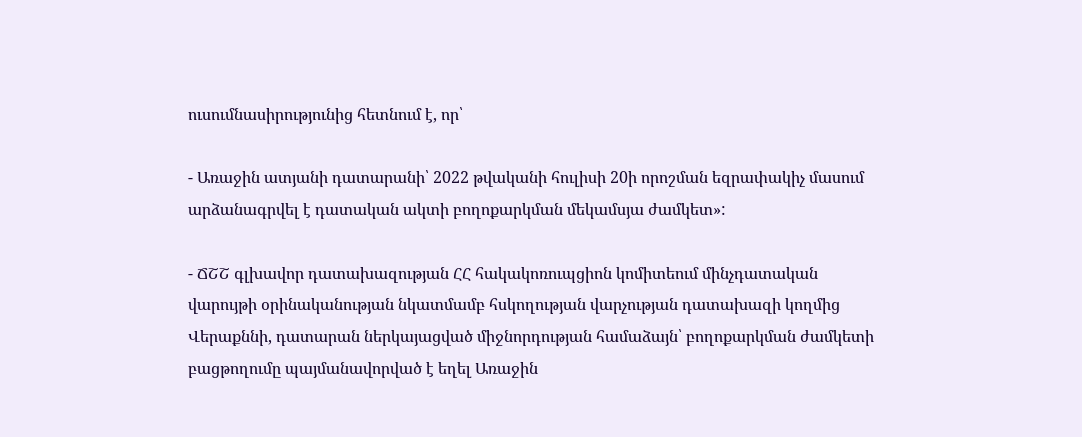ուսումնասիրությունից հետնում է, որ՝

- Առաջին ատյանի դատարանի՝ 2022 թվականի հուլիսի 20ի որոշման եզրափակիչ մասում արձանագրվել է դատական ակտի բողոքարկման մեկամսյա ժամկետ»:

- ՃՇՇ գլխավոր դատախազության ՀՀ հակակոռուպցիոն կոմիտեում մինչդատական վարույթի օրինականության նկատմամբ հսկողության վարչության դատախազի կողմից Վերաքննի, դատարան ներկայացված միջնորդության համաձայն՝ բողոքարկման ժամկետի բացթողումը պայմանավորված է եղել Առաջին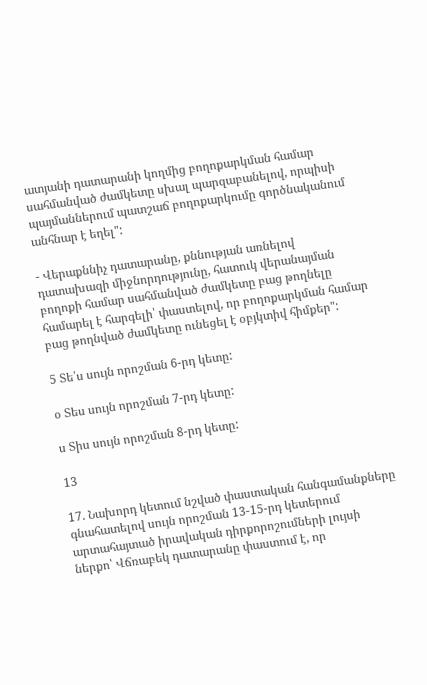ատյանի դատարանի կողմից բողոքարկման համար սահմանված ժամկետը սխալ պարզաբանելով, որպիսի պայմաններում պատշաճ բողոքարկումը գործնականում անհնար է եղել":

- Վերաքննիչ դատարանը, քննության առնելով դատախազի միջնորդությունը, հատուկ վերանայման բողոքի համար սահմանված ժամկետը բաց թողնելը համարել է հարգելի՝ փաստելով, որ բողոքարկման համար բաց թողնված ժամկետը ունեցել է օբյկտիվ հիմքեր":

5 Տե՛ս սույն որոշման 6-րդ կետը:

օ Տես սույն որոշման 7-րդ կետը:

ս Տիս սույն որոշման 8-րդ կետը:

13

17. Նախորդ կետում նշված փաստական հանգամանքները գնահատելով սույն որոշման 13-15-րդ կետերում արտահայտած իրավական դիրքորոշումների լույսի ներքո՝ Վճռաբեկ դատարանը փաստում է, որ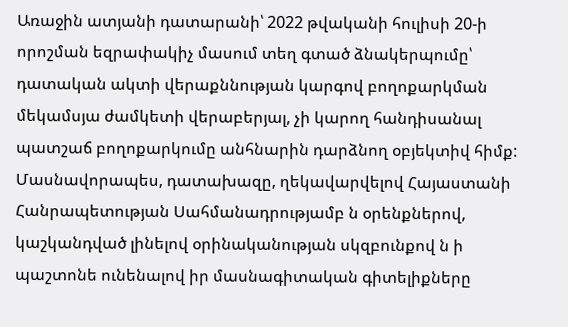Առաջին ատյանի դատարանի՝ 2022 թվականի հուլիսի 20-ի որոշման եզրափակիչ մասում տեղ գտած ձնակերպումը՝ դատական ակտի վերաքննության կարգով բողոքարկման մեկամսյա ժամկետի վերաբերյալ, չի կարող հանդիսանալ պատշաճ բողոքարկումը անհնարին դարձնող օբյեկտիվ հիմք: Մասնավորապես, դատախազը, ղեկավարվելով Հայաստանի Հանրապետության Սահմանադրությամբ ն օրենքներով, կաշկանդված լինելով օրինականության սկզբունքով ն ի պաշտոնե ունենալով իր մասնագիտական գիտելիքները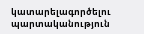կատարելագործելու պարտականություն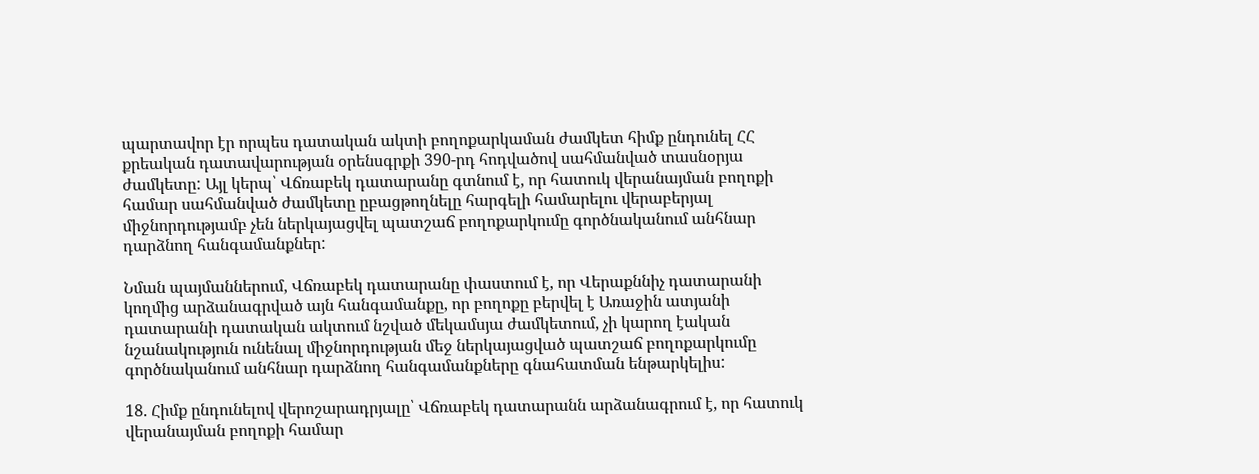պարտավոր էր որպես դատական ակտի բողոքարկաման ժամկետ հիմք ընդունել ՀՀ քրեական դատավարության օրենսգրքի 390-րդ հոդվածով սահմանված տասնօրյա ժամկետը: Այլ կերպ՝ Վճռաբեկ դատարանը գտնում է, որ հատուկ վերանայման բողոքի համար սահմանված ժամկետը ըբացթողնելը հարգելի համարելու վերաբերյալ միջնորդությամբ չեն ներկայացվել պատշաճ բողոքարկումը գործնականում անհնար դարձնող հանգամանքներ:

Նման պայմաններում, Վճռաբեկ դատարանը փաստում է, որ Վերաքննիչ դատարանի կողմից արձանագրված այն հանգամանքը, որ բողոքը բերվել է Առաջին ատյանի դատարանի դատական ակտում նշված մեկամսյա ժամկետում, չի կարող էական նշանակություն ունենալ միջնորդության մեջ ներկայացված պատշաճ բողոքարկումը գործնականում անհնար դարձնող հանգամանքները գնահատման ենթարկելիս:

18. Հիմք ընդունելով վերոշարադրյալը՝ Վճռաբեկ դատարանն արձանագրում է, որ հատուկ վերանայման բողոքի համար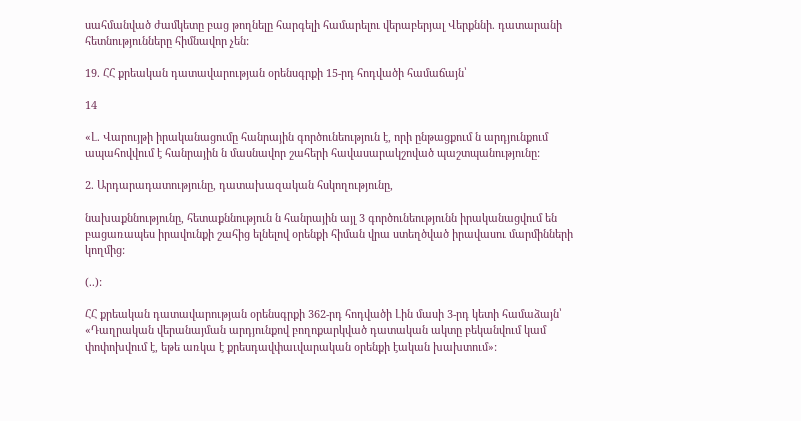սահմանված ժամկետը բաց թողնելը հարգելի համարելու վերաբերյալ Վերքննի. դատարանի հետնությունները հիմնավոր չեն:

19. ՀՀ քրեական դատավարության օրենսգրքի 15-րդ հոդվածի համաճայն՝

14

«Լ. Վարույթի իրականացումը հանրային գործունեություն է, որի ընթացքում ն արդյունքում ապահովվում է հանրային ն մասնավոր շահերի հավասարակշոված պաշտպանությունը:

2. Արդարադատությունը, դատախազական հսկողությունը,

նախաքննությունը, հետաքննություն ն հանրային այլ 3 գործունեությունն իրականացվում են բացառապես իրավունքի շահից ելնելով օրենքի հիման վրա ստեղծված իրավասու մարմինների կողմից:

(..):

ՀՀ քրեական դատավարության օրենսգրքի 362-րդ հոդվածի Լին մասի 3-րդ կետի համաձայն՝ «Դաղրական վերանայման արդյունքով բողոքարկված դատական ակտը բեկանվում կամ փոփոխվում է, եթե առկա է քրեսդավփաւվարական օրենքի էական խախտում»: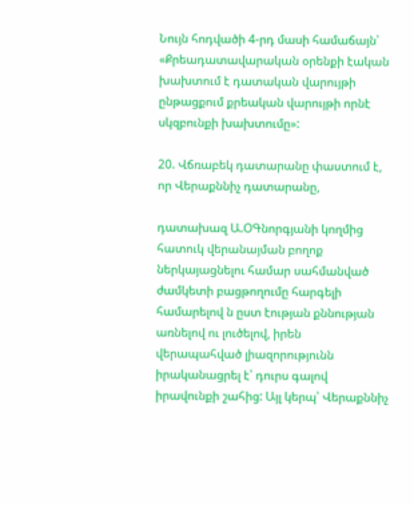Նույն հոդվածի 4-րդ մասի համաճայն՝ «Քրեադատավարական օրենքի էական խախտում է դատական վարույթի ընթացքում քրեական վարույթի որնէ սկզբունքի խախտումը»:

20. Վճռաբեկ դատարանը փաստում է, որ Վերաքննիչ դատարանը,

դատախազ Ա.ՕԳնորգյանի կողմից հատուկ վերանայման բողոք ներկայացնելու համար սահմանված ժամկետի բացթողումը հարգելի համարելով ն ըստ էության քննության առնելով ու լուծելով, իրեն վերապահված լիազորությունն իրականացրել է՝ դուրս գալով իրավունքի շահից: Այլ կերպ՝ Վերաքննիչ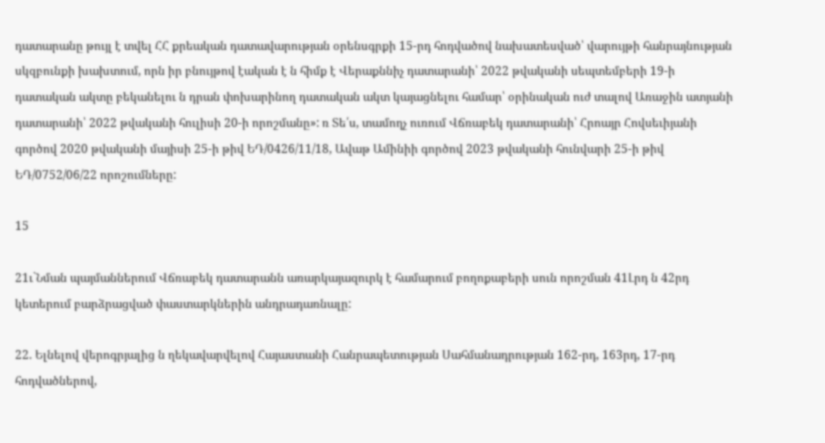դատարանը թույլ է տվել ՀՀ քրեական դատավարության օրենսգրքի 15-րդ հոդվածով նախատեսված՝ վարույթի հանրայնության սկզբունքի խախտում, որն իր բնույթով էական է ն հիմք է Վերաքննիչ դատարանի՝ 2022 թվականի սեպտեմբերի 19-ի դատական ակտը բեկանելու ն դրան փոխարինող դատական ակտ կայացնելու համար՝ օրինական ուժ տալով Առաջին ատյանի դատարանի՝ 2022 թվականի հուլիսի 20-ի որոշմանը»: ռ Տե՛ս, տամողչ ուռում Վճռաբեկ դատարանի՝ Հրոայր Հովսեւիյանի գործով 2020 թվականի մայիսի 25-ի թիվ ԵԴ/0426/11/18, Ավաթ Ամինիի գործով 2023 թվականի հունվարի 25-ի թիվ ԵԴ/0752/06/22 որոշումները:

15

21ւ`Նման պայմաններում Վճռաբեկ դատարանն առարկայազուրկ է համարում բողոքաբերի սուն որոշման 41Լրդ ն 42րդ կետերում բարձրացված փաստարկներին անդրադառնալը:

22. Ելնելով վերոգրյալից ն ղեկավարվելով Հայաստանի Հանրապետության Սահմանադրության 162-րդ, 163րդ, 17-րդ հոդվածներով,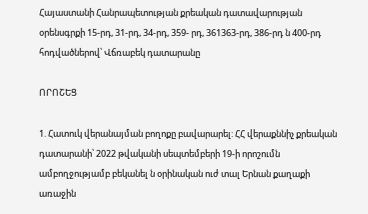Հայաստանի Հանրապետության քրեական դատավարության օրենսգրքի 15-րդ, 31-րդ, 34-րդ, 359- րդ, 361363-րդ, 386-րդ ն 400-րդ հոդվածներով՝ Վճռաբեկ դատարանը

ՈՐՈՇԵՑ

1. Հատուկ վերանայման բողոքը բավարարել: ՀՀ վերաքննիչ քրեական դատարանի՝ 2022 թվականի սեպտեմբերի 19-ի որոշումն ամբողջությամբ բեկանել ն օրինական ուժ տալ Երնան քաղաքի առաջին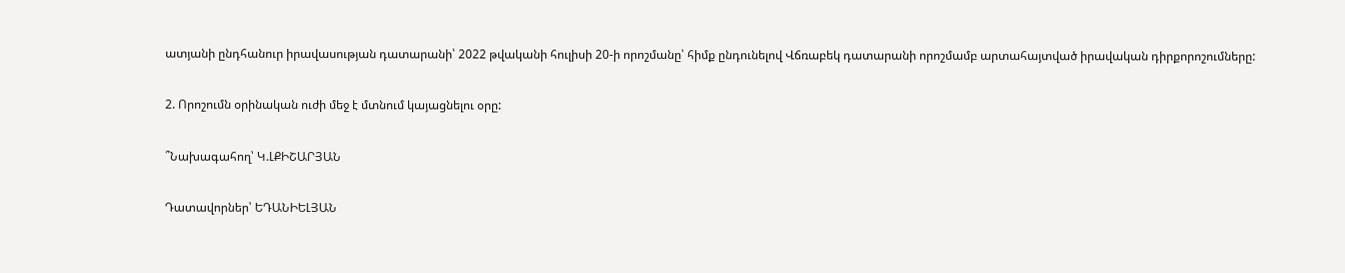ատյանի ընդհանուր իրավասության դատարանի՝ 2022 թվականի հուլիսի 20-ի որոշմանը՝ հիմք ընդունելով Վճռաբեկ դատարանի որոշմամբ արտահայտված իրավական դիրքորոշումները:

2. Որոշումն օրինական ուժի մեջ է մտնում կայացնելու օրը:

՞Նախագահող՝ Կ.ԼՔԻՇԱՐՅԱՆ

Դատավորներ՝ ԵԴԱՆԻԵԼՅԱՆ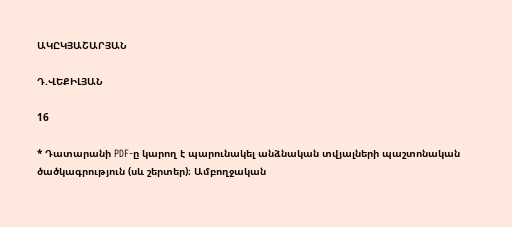ԱԿԸԿՅԱՇԱՐՅԱՆ

Դ.ՎԵՔԻԼՅԱՆ

16

* Դատարանի PDF-ը կարող է պարունակել անձնական տվյալների պաշտոնական ծածկագրություն (սև շերտեր)։ Ամբողջական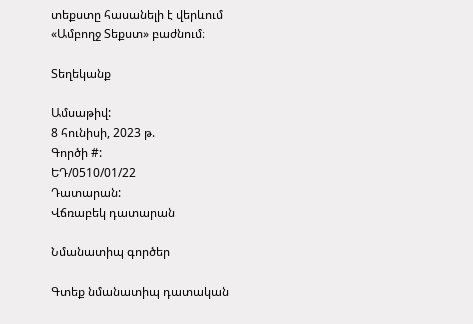տեքստը հասանելի է վերևում «Ամբողջ Տեքստ» բաժնում։

Տեղեկանք

Ամսաթիվ:
8 հունիսի, 2023 թ.
Գործի #:
ԵԴ/0510/01/22
Դատարան:
Վճռաբեկ դատարան

Նմանատիպ գործեր

Գտեք նմանատիպ դատական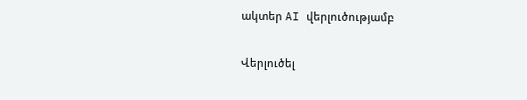ակտեր AI վերլուծությամբ

Վերլուծել